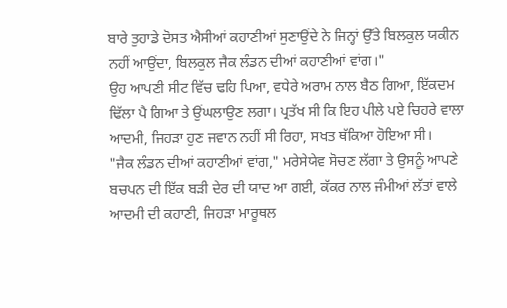ਬਾਰੇ ਤੁਹਾਡੇ ਦੋਸਤ ਐਸੀਆਂ ਕਹਾਣੀਆਂ ਸੁਣਾਉਂਦੇ ਨੇ ਜਿਨ੍ਹਾਂ ਉੱਤੇ ਬਿਲਕੁਲ ਯਕੀਨ ਨਹੀਂ ਆਉਂਦਾ, ਬਿਲਕੁਲ ਜੈਕ ਲੰਡਨ ਦੀਆਂ ਕਹਾਣੀਆਂ ਵਾਂਗ।"
ਉਹ ਆਪਣੀ ਸੀਟ ਵਿੱਚ ਢਹਿ ਪਿਆ, ਵਧੇਰੇ ਅਰਾਮ ਨਾਲ ਬੈਠ ਗਿਆ, ਇੱਕਦਮ ਢਿੱਲਾ ਪੈ ਗਿਆ ਤੇ ਉਂਘਲਾਉਣ ਲਗਾ। ਪ੍ਰਤੱਖ ਸੀ ਕਿ ਇਹ ਪੀਲੇ ਪਏ ਚਿਹਰੇ ਵਾਲਾ ਆਦਮੀ, ਜਿਹੜਾ ਹੁਣ ਜਵਾਨ ਨਹੀਂ ਸੀ ਰਿਹਾ, ਸਖਤ ਥੱਕਿਆ ਹੋਇਆ ਸੀ।
"ਜੈਕ ਲੰਡਨ ਦੀਆਂ ਕਹਾਣੀਆਂ ਵਾਂਗ," ਮਰੇਸੇਯੇਵ ਸੋਚਣ ਲੱਗਾ ਤੇ ਉਸਨੂੰ ਆਪਣੇ ਬਚਪਨ ਦੀ ਇੱਕ ਬੜੀ ਦੇਰ ਦੀ ਯਾਦ ਆ ਗਈ, ਕੱਕਰ ਨਾਲ ਜੰਮੀਆਂ ਲੱਤਾਂ ਵਾਲੇ ਆਦਮੀ ਦੀ ਕਹਾਣੀ, ਜਿਹੜਾ ਮਾਰੂਥਲ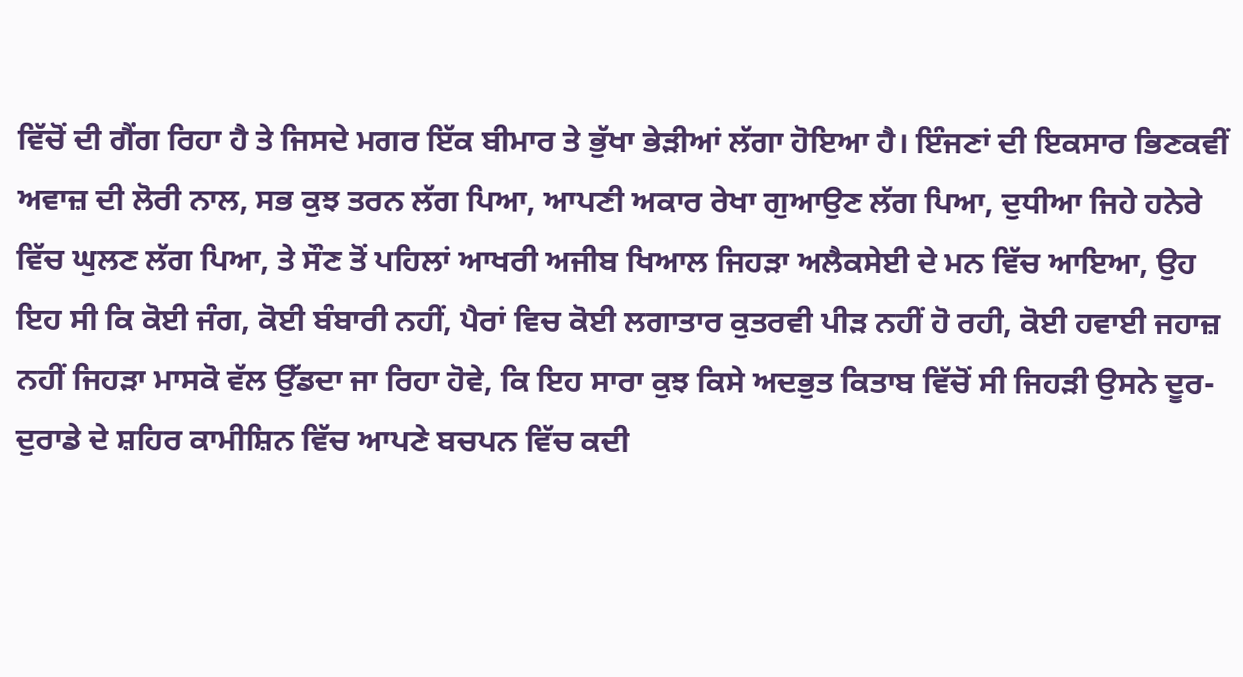ਵਿੱਚੋਂ ਦੀ ਗੈਂਗ ਰਿਹਾ ਹੈ ਤੇ ਜਿਸਦੇ ਮਗਰ ਇੱਕ ਬੀਮਾਰ ਤੇ ਭੁੱਖਾ ਭੇੜੀਆਂ ਲੱਗਾ ਹੋਇਆ ਹੈ। ਇੰਜਣਾਂ ਦੀ ਇਕਸਾਰ ਭਿਣਕਵੀਂ ਅਵਾਜ਼ ਦੀ ਲੋਰੀ ਨਾਲ, ਸਭ ਕੁਝ ਤਰਨ ਲੱਗ ਪਿਆ, ਆਪਣੀ ਅਕਾਰ ਰੇਖਾ ਗੁਆਉਣ ਲੱਗ ਪਿਆ, ਦੁਧੀਆ ਜਿਹੇ ਹਨੇਰੇ ਵਿੱਚ ਘੁਲਣ ਲੱਗ ਪਿਆ, ਤੇ ਸੌਣ ਤੋਂ ਪਹਿਲਾਂ ਆਖਰੀ ਅਜੀਬ ਖਿਆਲ ਜਿਹੜਾ ਅਲੈਕਸੇਈ ਦੇ ਮਨ ਵਿੱਚ ਆਇਆ, ਉਹ ਇਹ ਸੀ ਕਿ ਕੋਈ ਜੰਗ, ਕੋਈ ਬੰਬਾਰੀ ਨਹੀਂ, ਪੈਰਾਂ ਵਿਚ ਕੋਈ ਲਗਾਤਾਰ ਕੁਤਰਵੀ ਪੀੜ ਨਹੀਂ ਹੋ ਰਹੀ, ਕੋਈ ਹਵਾਈ ਜਹਾਜ਼ ਨਹੀਂ ਜਿਹੜਾ ਮਾਸਕੋ ਵੱਲ ਉੱਡਦਾ ਜਾ ਰਿਹਾ ਹੋਵੇ, ਕਿ ਇਹ ਸਾਰਾ ਕੁਝ ਕਿਸੇ ਅਦਭੁਤ ਕਿਤਾਬ ਵਿੱਚੋਂ ਸੀ ਜਿਹੜੀ ਉਸਨੇ ਦੂਰ-ਦੁਰਾਡੇ ਦੇ ਸ਼ਹਿਰ ਕਾਮੀਸ਼ਿਨ ਵਿੱਚ ਆਪਣੇ ਬਚਪਨ ਵਿੱਚ ਕਦੀ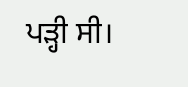ਪੜ੍ਹੀ ਸੀ।